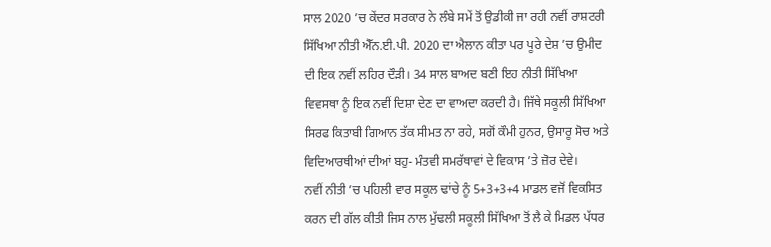ਸਾਲ 2020 ’ਚ ਕੇਂਦਰ ਸਰਕਾਰ ਨੇ ਲੰਬੇ ਸਮੇਂ ਤੋਂ ਉਡੀਕੀ ਜਾ ਰਹੀ ਨਵੀਂ ਰਾਸ਼ਟਰੀ ਸਿੱਖਿਆ ਨੀਤੀ ਐੱਨ.ਈ.ਪੀ. 2020 ਦਾ ਐਲਾਨ ਕੀਤਾ ਪਰ ਪੂਰੇ ਦੇਸ਼ ’ਚ ਉਮੀਦ ਦੀ ਇਕ ਨਵੀਂ ਲਹਿਰ ਦੌੜੀ। 34 ਸਾਲ ਬਾਅਦ ਬਣੀ ਇਹ ਨੀਤੀ ਸਿੱਖਿਆ ਵਿਵਸਥਾ ਨੂੰ ਇਕ ਨਵੀਂ ਦਿਸ਼ਾ ਦੇਣ ਦਾ ਵਾਅਦਾ ਕਰਦੀ ਹੈ। ਜਿੱਥੇ ਸਕੂਲੀ ਸਿੱਖਿਆ ਸਿਰਫ ਕਿਤਾਬੀ ਗਿਆਨ ਤੱਕ ਸੀਮਤ ਨਾ ਰਹੇ, ਸਗੋਂ ਕੌਮੀ ਹੁਨਰ, ਉਸਾਰੂ ਸੋਚ ਅਤੇ ਵਿਦਿਆਰਥੀਆਂ ਦੀਆਂ ਬਹੁ- ਮੰਤਵੀ ਸਮਰੱਥਾਵਾਂ ਦੇ ਵਿਕਾਸ ’ਤੇ ਜ਼ੋਰ ਦੇਵੇ।
ਨਵੀਂ ਨੀਤੀ ’ਚ ਪਹਿਲੀ ਵਾਰ ਸਕੂਲ ਢਾਂਚੇ ਨੂੰ 5+3+3+4 ਮਾਡਲ ਵਜੋਂ ਵਿਕਸਿਤ ਕਰਨ ਦੀ ਗੱਲ ਕੀਤੀ ਜਿਸ ਨਾਲ ਮੁੱਢਲੀ ਸਕੂਲੀ ਸਿੱਖਿਆ ਤੋਂ ਲੈ ਕੇ ਮਿਡਲ ਪੱਧਰ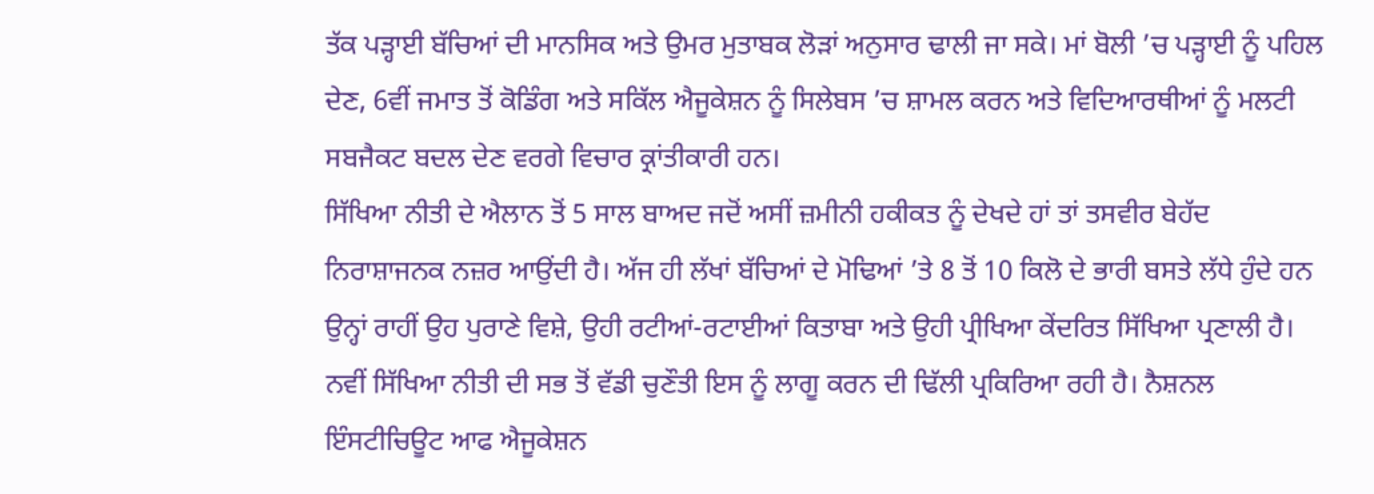ਤੱਕ ਪੜ੍ਹਾਈ ਬੱਚਿਆਂ ਦੀ ਮਾਨਸਿਕ ਅਤੇ ਉਮਰ ਮੁਤਾਬਕ ਲੋੜਾਂ ਅਨੁਸਾਰ ਢਾਲੀ ਜਾ ਸਕੇ। ਮਾਂ ਬੋਲੀ ’ਚ ਪੜ੍ਹਾਈ ਨੂੰ ਪਹਿਲ ਦੇਣ, 6ਵੀਂ ਜਮਾਤ ਤੋਂ ਕੋਡਿੰਗ ਅਤੇ ਸਕਿੱਲ ਐਜੂਕੇਸ਼ਨ ਨੂੰ ਸਿਲੇਬਸ ’ਚ ਸ਼ਾਮਲ ਕਰਨ ਅਤੇ ਵਿਦਿਆਰਥੀਆਂ ਨੂੰ ਮਲਟੀ ਸਬਜੈਕਟ ਬਦਲ ਦੇਣ ਵਰਗੇ ਵਿਚਾਰ ਕ੍ਰਾਂਤੀਕਾਰੀ ਹਨ।
ਸਿੱਖਿਆ ਨੀਤੀ ਦੇ ਐਲਾਨ ਤੋਂ 5 ਸਾਲ ਬਾਅਦ ਜਦੋਂ ਅਸੀਂ ਜ਼ਮੀਨੀ ਹਕੀਕਤ ਨੂੰ ਦੇਖਦੇ ਹਾਂ ਤਾਂ ਤਸਵੀਰ ਬੇਹੱਦ ਨਿਰਾਸ਼ਾਜਨਕ ਨਜ਼ਰ ਆਉਂਦੀ ਹੈ। ਅੱਜ ਹੀ ਲੱਖਾਂ ਬੱਚਿਆਂ ਦੇ ਮੋਢਿਆਂ ’ਤੇ 8 ਤੋਂ 10 ਕਿਲੋ ਦੇ ਭਾਰੀ ਬਸਤੇ ਲੱਧੇ ਹੁੰਦੇ ਹਨ ਉਨ੍ਹਾਂ ਰਾਹੀਂ ਉਹ ਪੁਰਾਣੇ ਵਿਸ਼ੇ, ਉਹੀ ਰਟੀਆਂ-ਰਟਾਈਆਂ ਕਿਤਾਬਾ ਅਤੇ ਉਹੀ ਪ੍ਰੀਖਿਆ ਕੇਂਦਰਿਤ ਸਿੱਖਿਆ ਪ੍ਰਣਾਲੀ ਹੈ।
ਨਵੀਂ ਸਿੱਖਿਆ ਨੀਤੀ ਦੀ ਸਭ ਤੋਂ ਵੱਡੀ ਚੁਣੌਤੀ ਇਸ ਨੂੰ ਲਾਗੂ ਕਰਨ ਦੀ ਢਿੱਲੀ ਪ੍ਰਕਿਰਿਆ ਰਹੀ ਹੈ। ਨੈਸ਼ਨਲ ਇੰਸਟੀਚਿਊਟ ਆਫ ਐਜੂਕੇਸ਼ਨ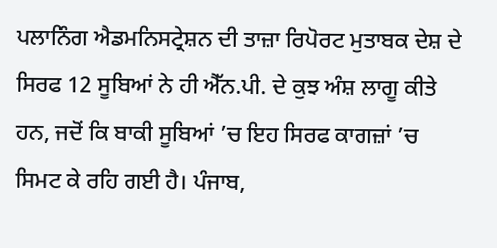ਪਲਾਨਿੰਗ ਐਡਮਨਿਸਟ੍ਰੇਸ਼ਨ ਦੀ ਤਾਜ਼ਾ ਰਿਪੋਰਟ ਮੁਤਾਬਕ ਦੇਸ਼ ਦੇ ਸਿਰਫ 12 ਸੂਬਿਆਂ ਨੇ ਹੀ ਐੱਨ.ਪੀ. ਦੇ ਕੁਝ ਅੰਸ਼ ਲਾਗੂ ਕੀਤੇ ਹਨ, ਜਦੋਂ ਕਿ ਬਾਕੀ ਸੂਬਿਆਂ ’ਚ ਇਹ ਸਿਰਫ ਕਾਗਜ਼ਾਂ ’ਚ ਸਿਮਟ ਕੇ ਰਹਿ ਗਈ ਹੈ। ਪੰਜਾਬ,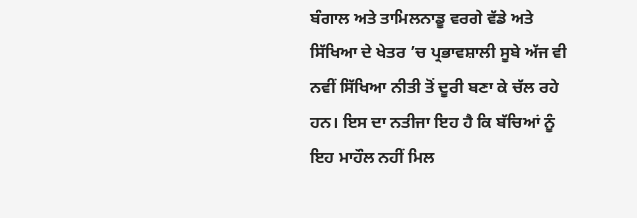ਬੰਗਾਲ ਅਤੇ ਤਾਮਿਲਨਾਡੂ ਵਰਗੇ ਵੱਡੇ ਅਤੇ ਸਿੱਖਿਆ ਦੇ ਖੇਤਰ ’ਚ ਪ੍ਰਭਾਵਸ਼ਾਲੀ ਸੂਬੇ ਅੱਜ ਵੀ ਨਵੀਂ ਸਿੱਖਿਆ ਨੀਤੀ ਤੋਂ ਦੂਰੀ ਬਣਾ ਕੇ ਚੱਲ ਰਹੇ ਹਨ। ਇਸ ਦਾ ਨਤੀਜਾ ਇਹ ਹੈ ਕਿ ਬੱਚਿਆਂ ਨੂੰ ਇਹ ਮਾਹੌਲ ਨਹੀਂ ਮਿਲ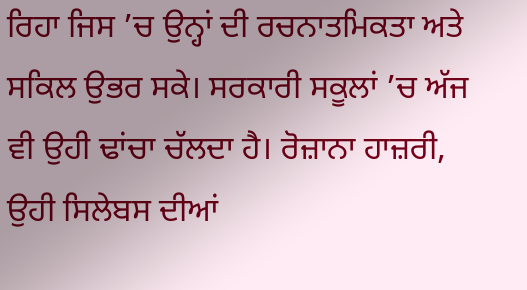ਰਿਹਾ ਜਿਸ ’ਚ ਉਨ੍ਹਾਂ ਦੀ ਰਚਨਾਤਮਿਕਤਾ ਅਤੇ ਸਕਿਲ ਉਭਰ ਸਕੇ। ਸਰਕਾਰੀ ਸਕੂਲਾਂ ’ਚ ਅੱਜ ਵੀ ਉਹੀ ਢਾਂਚਾ ਚੱਲਦਾ ਹੈ। ਰੋਜ਼ਾਨਾ ਹਾਜ਼ਰੀ, ਉਹੀ ਸਿਲੇਬਸ ਦੀਆਂ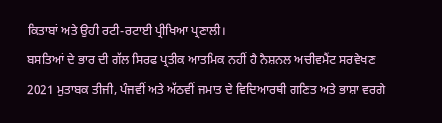ਕਿਤਾਬਾਂ ਅਤੇ ਉਹੀ ਰਟੀ-ਰਟਾਈ ਪ੍ਰੀਖਿਆ ਪ੍ਰਣਾਲੀ।
ਬਸਤਿਆਂ ਦੇ ਭਾਰ ਦੀ ਗੱਲ ਸਿਰਫ ਪ੍ਰਤੀਕ ਆਤਮਿਕ ਨਹੀਂ ਹੈ ਨੈਸ਼ਨਲ ਅਚੀਵਮੈਂਟ ਸਰਵੇਖਣ 2021 ਮੁਤਾਬਕ ਤੀਜੀ, ਪੰਜਵੀਂ ਅਤੇ ਅੱਠਵੀਂ ਜਮਾਤ ਦੇ ਵਿਦਿਆਰਥੀ ਗਣਿਤ ਅਤੇ ਭਾਸ਼ਾ ਵਰਗੇ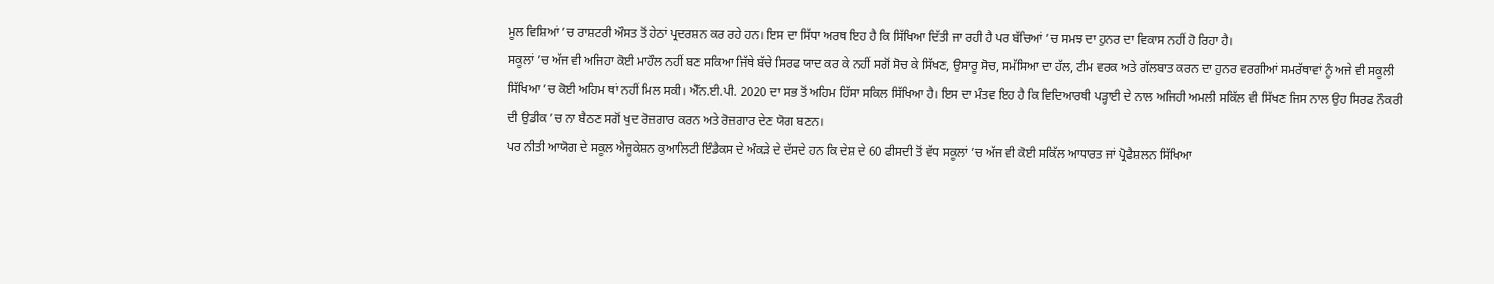ਮੂਲ ਵਿਸ਼ਿਆਂ ’ਚ ਰਾਸ਼ਟਰੀ ਔਸਤ ਤੋਂ ਹੇਠਾਂ ਪ੍ਰਦਰਸ਼ਨ ਕਰ ਰਹੇ ਹਨ। ਇਸ ਦਾ ਸਿੱਧਾ ਅਰਥ ਇਹ ਹੈ ਕਿ ਸਿੱਖਿਆ ਦਿੱਤੀ ਜਾ ਰਹੀ ਹੈ ਪਰ ਬੱਚਿਆਂ ’ਚ ਸਮਝ ਦਾ ਹੁਨਰ ਦਾ ਵਿਕਾਸ ਨਹੀਂ ਹੋ ਰਿਹਾ ਹੈ।
ਸਕੂਲਾਂ ’ਚ ਅੱਜ ਵੀ ਅਜਿਹਾ ਕੋਈ ਮਾਹੌਲ ਨਹੀਂ ਬਣ ਸਕਿਆ ਜਿੱਥੇ ਬੱਚੇ ਸਿਰਫ ਯਾਦ ਕਰ ਕੇ ਨਹੀਂ ਸਗੋਂ ਸੋਚ ਕੇ ਸਿੱਖਣ, ਉਸਾਰੂ ਸੋਚ, ਸਮੱਸਿਆ ਦਾ ਹੱਲ, ਟੀਮ ਵਰਕ ਅਤੇ ਗੱਲਬਾਤ ਕਰਨ ਦਾ ਹੁਨਰ ਵਰਗੀਆਂ ਸਮਰੱਥਾਵਾਂ ਨੂੰ ਅਜੇ ਵੀ ਸਕੂਲੀ ਸਿੱਖਿਆ ’ਚ ਕੋਈ ਅਹਿਮ ਥਾਂ ਨਹੀਂ ਮਿਲ ਸਕੀ। ਐੱਨ.ਈ.ਪੀ. 2020 ਦਾ ਸਭ ਤੋਂ ਅਹਿਮ ਹਿੱਸਾ ਸਕਿਲ ਸਿੱਖਿਆ ਹੈ। ਇਸ ਦਾ ਮੰਤਵ ਇਹ ਹੈ ਕਿ ਵਿਦਿਆਰਥੀ ਪੜ੍ਹਾਈ ਦੇ ਨਾਲ ਅਜਿਹੀ ਅਮਲੀ ਸਕਿੱਲ ਵੀ ਸਿੱਖਣ ਜਿਸ ਨਾਲ ਉਹ ਸਿਰਫ ਨੌਕਰੀ ਦੀ ਉਡੀਕ ’ਚ ਨਾ ਬੈਠਣ ਸਗੋਂ ਖੁਦ ਰੋਜ਼ਗਾਰ ਕਰਨ ਅਤੇ ਰੋਜ਼ਗਾਰ ਦੇਣ ਯੋਗ ਬਣਨ।
ਪਰ ਨੀਤੀ ਆਯੋਗ ਦੇ ਸਕੂਲ ਐਜੂਕੇਸ਼ਨ ਕੁਆਲਿਟੀ ਇੰਡੈਕਸ ਦੇ ਅੰਕੜੇ ਦੇ ਦੱਸਦੇ ਹਨ ਕਿ ਦੇਸ਼ ਦੇ 60 ਫੀਸਦੀ ਤੋਂ ਵੱਧ ਸਕੂਲਾਂ ’ਚ ਅੱਜ ਵੀ ਕੋਈ ਸਕਿੱਲ ਆਧਾਰਤ ਜਾਂ ਪ੍ਰੋਫੈਸ਼ਲਨ ਸਿੱਖਿਆ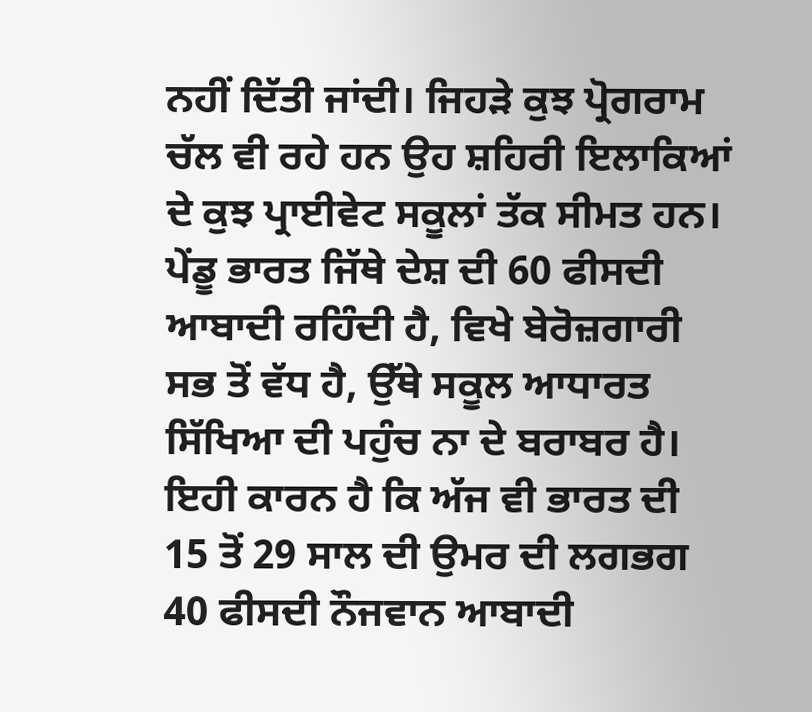ਨਹੀਂ ਦਿੱਤੀ ਜਾਂਦੀ। ਜਿਹੜੇ ਕੁਝ ਪ੍ਰੋਗਰਾਮ ਚੱਲ ਵੀ ਰਹੇ ਹਨ ਉਹ ਸ਼ਹਿਰੀ ਇਲਾਕਿਆਂ ਦੇ ਕੁਝ ਪ੍ਰਾਈਵੇਟ ਸਕੂਲਾਂ ਤੱਕ ਸੀਮਤ ਹਨ।
ਪੇਂਡੂ ਭਾਰਤ ਜਿੱਥੇ ਦੇਸ਼ ਦੀ 60 ਫੀਸਦੀ ਆਬਾਦੀ ਰਹਿੰਦੀ ਹੈ, ਵਿਖੇ ਬੇਰੋਜ਼ਗਾਰੀ ਸਭ ਤੋਂ ਵੱਧ ਹੈ, ਉੱਥੇ ਸਕੂਲ ਆਧਾਰਤ ਸਿੱਖਿਆ ਦੀ ਪਹੁੰਚ ਨਾ ਦੇ ਬਰਾਬਰ ਹੈ। ਇਹੀ ਕਾਰਨ ਹੈ ਕਿ ਅੱਜ ਵੀ ਭਾਰਤ ਦੀ 15 ਤੋਂ 29 ਸਾਲ ਦੀ ਉਮਰ ਦੀ ਲਗਭਗ 40 ਫੀਸਦੀ ਨੌਜਵਾਨ ਆਬਾਦੀ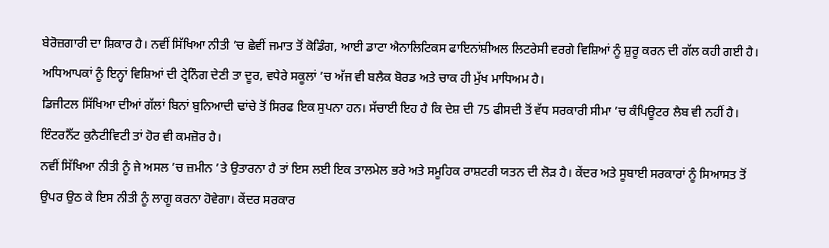ਬੇਰੋਜ਼ਗਾਰੀ ਦਾ ਸ਼ਿਕਾਰ ਹੈ। ਨਵੀਂ ਸਿੱਖਿਆ ਨੀਤੀ ’ਚ ਛੇਵੀਂ ਜਮਾਤ ਤੋਂ ਕੋਡਿੰਗ, ਆਈ ਡਾਟਾ ਐਨਾਲਿਟਿਕਸ ਫਾਇਨਾਂਸ਼ੀਅਲ ਲਿਟਰੇਸੀ ਵਰਗੇ ਵਿਸ਼ਿਆਂ ਨੂੰ ਸ਼ੁਰੂ ਕਰਨ ਦੀ ਗੱਲ ਕਹੀ ਗਈ ਹੈ। ਅਧਿਆਪਕਾਂ ਨੂੰ ਇਨ੍ਹਾਂ ਵਿਸ਼ਿਆਂ ਦੀ ਟ੍ਰੇਨਿੰਗ ਦੇਣੀ ਤਾ ਦੂਰ, ਵਧੇਰੇ ਸਕੂਲਾਂ ’ਚ ਅੱਜ ਵੀ ਬਲੈਕ ਬੋਰਡ ਅਤੇ ਚਾਕ ਹੀ ਮੁੱਖ ਮਾਧਿਅਮ ਹੈ।
ਡਿਜੀਟਲ ਸਿੱਖਿਆ ਦੀਆਂ ਗੱਲਾਂ ਬਿਨਾਂ ਬੁਨਿਆਦੀ ਢਾਂਚੇ ਤੋਂ ਸਿਰਫ ਇਕ ਸੁਪਨਾ ਹਨ। ਸੱਚਾਈ ਇਹ ਹੈ ਕਿ ਦੇਸ਼ ਦੀ 75 ਫੀਸਦੀ ਤੋਂ ਵੱਧ ਸਰਕਾਰੀ ਸੀਮਾ ’ਚ ਕੰਪਿਊਟਰ ਲੈਬ ਵੀ ਨਹੀਂ ਹੈ। ਇੰਟਰਨੈੱਟ ਕੁਨੈਟੀਵਿਟੀ ਤਾਂ ਹੋਰ ਵੀ ਕਮਜ਼ੋਰ ਹੈ।
ਨਵੀਂ ਸਿੱਖਿਆ ਨੀਤੀ ਨੂੰ ਜੇ ਅਸਲ ’ਚ ਜ਼ਮੀਨ ’ਤੇ ਉਤਾਰਨਾ ਹੈ ਤਾਂ ਇਸ ਲਈ ਇਕ ਤਾਲਮੇਲ ਭਰੇ ਅਤੇ ਸਮੂਹਿਕ ਰਾਸ਼ਟਰੀ ਯਤਨ ਦੀ ਲੋੜ ਹੈ। ਕੇਂਦਰ ਅਤੇ ਸੂਬਾਈ ਸਰਕਾਰਾਂ ਨੂੰ ਸਿਆਸਤ ਤੋਂ ਉਪਰ ਉਠ ਕੇ ਇਸ ਨੀਤੀ ਨੂੰ ਲਾਗੂ ਕਰਨਾ ਹੋਵੇਗਾ। ਕੇਂਦਰ ਸਰਕਾਰ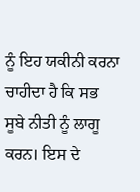ਨੂੰ ਇਹ ਯਕੀਨੀ ਕਰਨਾ ਚਾਹੀਦਾ ਹੈ ਕਿ ਸਭ ਸੂਬੇ ਨੀਤੀ ਨੂੰ ਲਾਗੂ ਕਰਨ। ਇਸ ਦੇ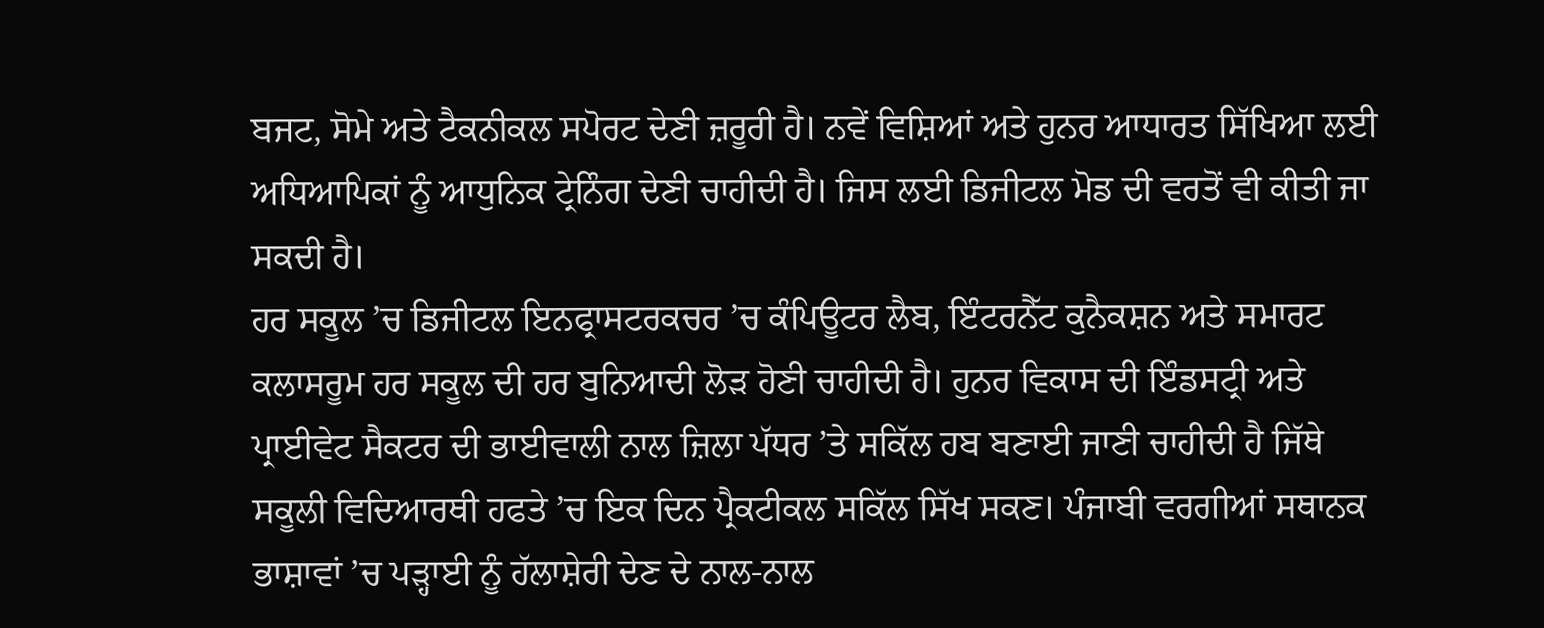ਬਜਟ, ਸੋਮੇ ਅਤੇ ਟੈਕਨੀਕਲ ਸਪੋਰਟ ਦੇਣੀ ਜ਼ਰੂਰੀ ਹੈ। ਨਵੇਂ ਵਿਸ਼ਿਆਂ ਅਤੇ ਹੁਨਰ ਆਧਾਰਤ ਸਿੱਖਿਆ ਲਈ ਅਧਿਆਪਿਕਾਂ ਨੂੰ ਆਧੁਨਿਕ ਟ੍ਰੇਨਿੰਗ ਦੇਣੀ ਚਾਹੀਦੀ ਹੈ। ਜਿਸ ਲਈ ਡਿਜੀਟਲ ਮੋਡ ਦੀ ਵਰਤੋਂ ਵੀ ਕੀਤੀ ਜਾ ਸਕਦੀ ਹੈ।
ਹਰ ਸਕੂਲ ’ਚ ਡਿਜੀਟਲ ਇਨਫ੍ਰਾਸਟਰਕਚਰ ’ਚ ਕੰਪਿਊਟਰ ਲੈਬ, ਇੰਟਰਨੈੱਟ ਕੁਨੈਕਸ਼ਨ ਅਤੇ ਸਮਾਰਟ ਕਲਾਸਰੂਮ ਹਰ ਸਕੂਲ ਦੀ ਹਰ ਬੁਨਿਆਦੀ ਲੋੜ ਹੋਣੀ ਚਾਹੀਦੀ ਹੈ। ਹੁਨਰ ਵਿਕਾਸ ਦੀ ਇੰਡਸਟ੍ਰੀ ਅਤੇ ਪ੍ਰਾਈਵੇਟ ਸੈਕਟਰ ਦੀ ਭਾਈਵਾਲੀ ਨਾਲ ਜ਼ਿਲਾ ਪੱਧਰ ’ਤੇ ਸਕਿੱਲ ਹਬ ਬਣਾਈ ਜਾਣੀ ਚਾਹੀਦੀ ਹੈ ਜਿੱਥੇ ਸਕੂਲੀ ਵਿਦਿਆਰਥੀ ਹਫਤੇ ’ਚ ਇਕ ਦਿਨ ਪ੍ਰੈਕਟੀਕਲ ਸਕਿੱਲ ਸਿੱਖ ਸਕਣ। ਪੰਜਾਬੀ ਵਰਗੀਆਂ ਸਥਾਨਕ ਭਾਸ਼ਾਵਾਂ ’ਚ ਪੜ੍ਹਾਈ ਨੂੰ ਹੱਲਾਸ਼ੇਰੀ ਦੇਣ ਦੇ ਨਾਲ-ਨਾਲ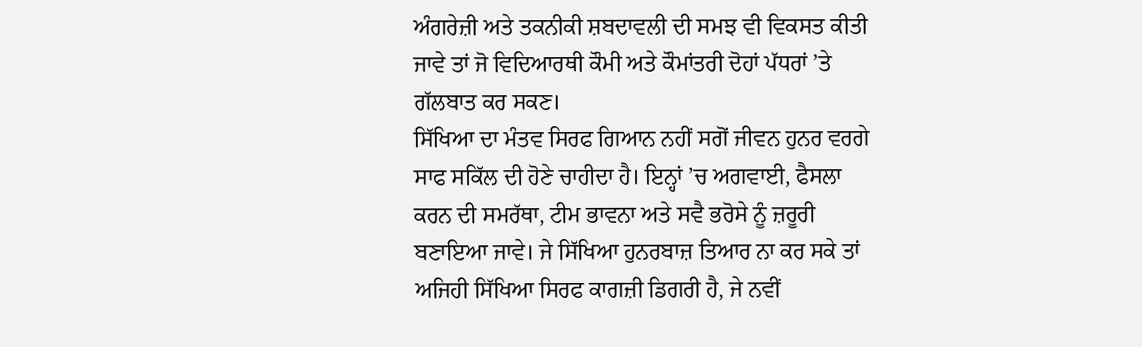ਅੰਗਰੇਜ਼ੀ ਅਤੇ ਤਕਨੀਕੀ ਸ਼ਬਦਾਵਲੀ ਦੀ ਸਮਝ ਵੀ ਵਿਕਸਤ ਕੀਤੀ ਜਾਵੇ ਤਾਂ ਜੋ ਵਿਦਿਆਰਥੀ ਕੌਮੀ ਅਤੇ ਕੌਮਾਂਤਰੀ ਦੋਹਾਂ ਪੱਧਰਾਂ ’ਤੇ ਗੱਲਬਾਤ ਕਰ ਸਕਣ।
ਸਿੱਖਿਆ ਦਾ ਮੰਤਵ ਸਿਰਫ ਗਿਆਨ ਨਹੀਂ ਸਗੋਂ ਜੀਵਨ ਹੁਨਰ ਵਰਗੇ ਸਾਫ ਸਕਿੱਲ ਦੀ ਹੋਣੇ ਚਾਹੀਦਾ ਹੈ। ਇਨ੍ਹਾਂ ’ਚ ਅਗਵਾਈ, ਫੈਸਲਾ ਕਰਨ ਦੀ ਸਮਰੱਥਾ, ਟੀਮ ਭਾਵਨਾ ਅਤੇ ਸਵੈ ਭਰੋਸੇ ਨੂੰ ਜ਼ਰੂਰੀ ਬਣਾਇਆ ਜਾਵੇ। ਜੇ ਸਿੱਖਿਆ ਹੁਨਰਬਾਜ਼ ਤਿਆਰ ਨਾ ਕਰ ਸਕੇ ਤਾਂ ਅਜਿਹੀ ਸਿੱਖਿਆ ਸਿਰਫ ਕਾਗਜ਼ੀ ਡਿਗਰੀ ਹੈ, ਜੇ ਨਵੀਂ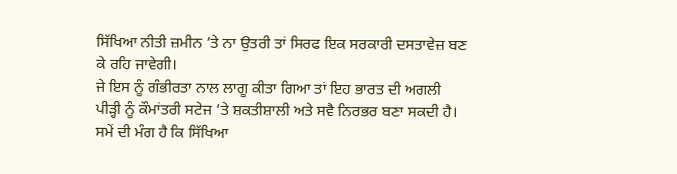ਸਿੱਖਿਆ ਨੀਤੀ ਜ਼ਮੀਨ ’ਤੇ ਨਾ ਉਤਰੀ ਤਾਂ ਸਿਰਫ ਇਕ ਸਰਕਾਰੀ ਦਸਤਾਵੇਜ਼ ਬਣ ਕੇ ਰਹਿ ਜਾਵੇਗੀ।
ਜੇ ਇਸ ਨੂੰ ਗੰਭੀਰਤਾ ਨਾਲ ਲਾਗੂ ਕੀਤਾ ਗਿਆ ਤਾਂ ਇਹ ਭਾਰਤ ਦੀ ਅਗਲੀ ਪੀੜ੍ਹੀ ਨੂੰ ਕੌਮਾਂਤਰੀ ਸਟੇਜ ’ਤੇ ਸ਼ਕਤੀਸ਼ਾਲੀ ਅਤੇ ਸਵੈ ਨਿਰਭਰ ਬਣਾ ਸਕਦੀ ਹੈ। ਸਮੇਂ ਦੀ ਮੰਗ ਹੈ ਕਿ ਸਿੱਖਿਆ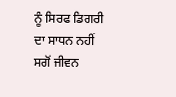ਨੂੰ ਸਿਰਫ ਡਿਗਰੀ ਦਾ ਸਾਧਨ ਨਹੀਂ ਸਗੋਂ ਜੀਵਨ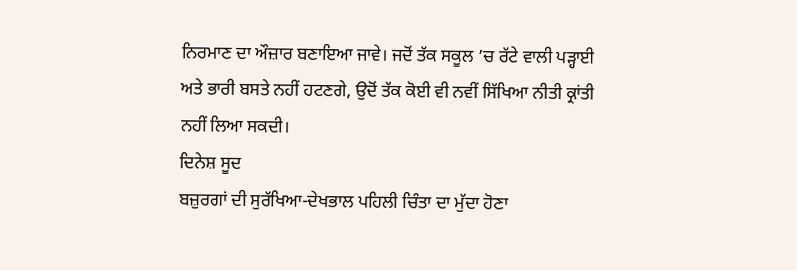ਨਿਰਮਾਣ ਦਾ ਔਜ਼ਾਰ ਬਣਾਇਆ ਜਾਵੇ। ਜਦੋਂ ਤੱਕ ਸਕੂਲ ’ਚ ਰੱਟੇ ਵਾਲੀ ਪੜ੍ਹਾਈ ਅਤੇ ਭਾਰੀ ਬਸਤੇ ਨਹੀਂ ਹਟਣਗੇ, ਉਦੋਂ ਤੱਕ ਕੋਈ ਵੀ ਨਵੀਂ ਸਿੱਖਿਆ ਨੀਤੀ ਕ੍ਰਾਂਤੀ ਨਹੀਂ ਲਿਆ ਸਕਦੀ।
ਦਿਨੇਸ਼ ਸੂਦ
ਬਜ਼ੁਰਗਾਂ ਦੀ ਸੁਰੱਖਿਆ-ਦੇਖਭਾਲ ਪਹਿਲੀ ਚਿੰਤਾ ਦਾ ਮੁੱਦਾ ਹੋਣਾ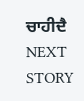ਚਾਹੀਦੈ
NEXT STORY